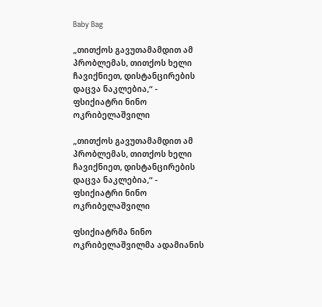Baby Bag

„თითქოს გავუთამამდით ამ პრობლემას, თითქოს ხელი ჩავიქნიეთ, დისტანცირების დაცვა ნაკლებია,“ - ფსიქიატრი ნინო ოკრიბელაშვილი

„თითქოს გავუთამამდით ამ პრობლემას, თითქოს ხელი ჩავიქნიეთ, დისტანცირების დაცვა ნაკლებია,“ - ფსიქიატრი ნინო ოკრიბელაშვილი

ფსიქიატრმა ნინო ოკრიბელაშვილმა ადამიანის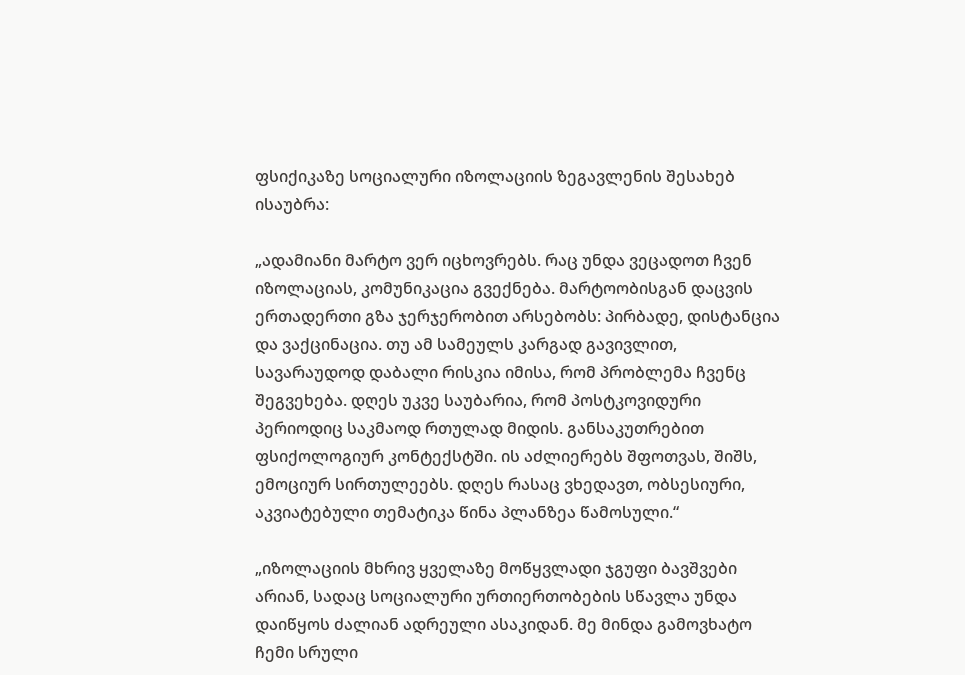ფსიქიკაზე სოციალური იზოლაციის ზეგავლენის შესახებ ისაუბრა:

„ადამიანი მარტო ვერ იცხოვრებს. რაც უნდა ვეცადოთ ჩვენ იზოლაციას, კომუნიკაცია გვექნება. მარტოობისგან დაცვის ერთადერთი გზა ჯერჯერობით არსებობს: პირბადე, დისტანცია და ვაქცინაცია. თუ ამ სამეულს კარგად გავივლით, სავარაუდოდ დაბალი რისკია იმისა, რომ პრობლემა ჩვენც შეგვეხება. დღეს უკვე საუბარია, რომ პოსტკოვიდური პერიოდიც საკმაოდ რთულად მიდის. განსაკუთრებით ფსიქოლოგიურ კონტექსტში. ის აძლიერებს შფოთვას, შიშს, ემოციურ სირთულეებს. დღეს რასაც ვხედავთ, ობსესიური, აკვიატებული თემატიკა წინა პლანზეა წამოსული.“

„იზოლაციის მხრივ ყველაზე მოწყვლადი ჯგუფი ბავშვები არიან, სადაც სოციალური ურთიერთობების სწავლა უნდა დაიწყოს ძალიან ადრეული ასაკიდან. მე მინდა გამოვხატო ჩემი სრული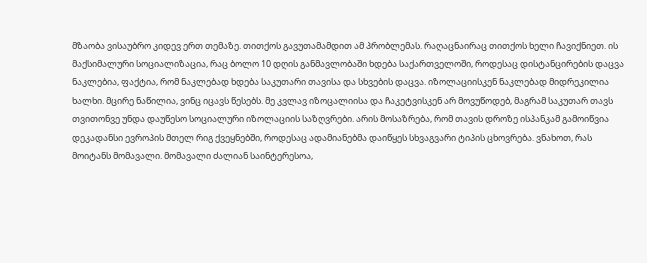მზაობა ვისაუბრო კიდევ ერთ თემაზე. თითქოს გავუთამამდით ამ პრობლემას. რაღაცნაირაც თითქოს ხელი ჩავიქნიეთ. ის მაქსიმალური სოციალიზაცია, რაც ბოლო 10 დღის განმავლობაში ხდება საქართველოში, როდესაც დისტანცირების დაცვა ნაკლებია, ფაქტია, რომ ნაკლებად ხდება საკუთარი თავისა და სხვების დაცვა. იზოლაციისკენ ნაკლებად მიდრეკილია ხალხი. მცირე ნაწილია, ვინც იცავს წესებს. მე კვლავ იზოცალიისა და ჩაკეტვისკენ არ მოვუწოდებ, მაგრამ საკუთარ თავს თვითონვე უნდა დაუწესო სოციალური იზოლაციის საზღვრები. არის მოსაზრება, რომ თავის დროზე ისპანკამ გამოიწვია დეკადანსი ევროპის მთელ რიგ ქვეყნებში, როდესაც ადამიანებმა დაიწყეს სხვაგვარი ტიპის ცხოვრება. ვნახოთ, რას მოიტანს მომავალი. მომავალი ძალიან საინტერესოა,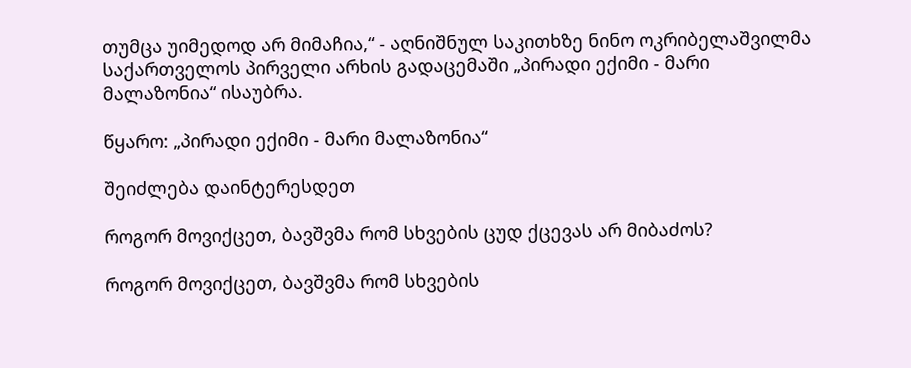თუმცა უიმედოდ არ მიმაჩია,“ - აღნიშნულ საკითხზე ნინო ოკრიბელაშვილმა საქართველოს პირველი არხის გადაცემაში „პირადი ექიმი - მარი მალაზონია“ ისაუბრა.

წყარო: „პირადი ექიმი - მარი მალაზონია“

შეიძლება დაინტერესდეთ

როგორ მოვიქცეთ, ბავშვმა რომ სხვების ცუდ ქცევას არ მიბაძოს?

როგორ მოვიქცეთ, ბავშვმა რომ სხვების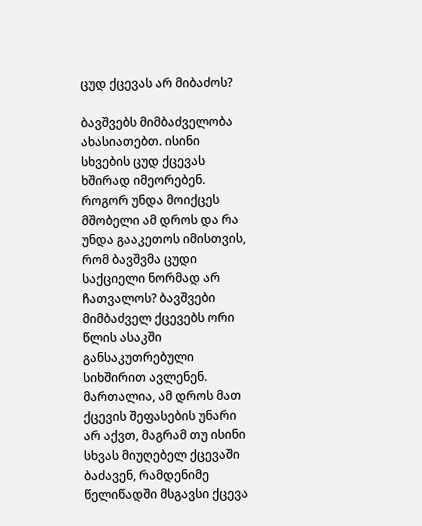ცუდ ქცევას არ მიბაძოს?

ბავშვებს მიმბაძველობა ახასიათებთ. ისინი სხვების ცუდ ქცევას ხშირად იმეორებენ. როგორ უნდა მოიქცეს მშობელი ამ დროს და რა უნდა გააკეთოს იმისთვის, რომ ბავშვმა ცუდი საქციელი ნორმად არ ჩათვალოს? ბავშვები მიმბაძველ ქცევებს ორი წლის ასაკში განსაკუთრებული სიხშირით ავლენენ. მართალია, ამ დროს მათ ქცევის შეფასების უნარი არ აქვთ, მაგრამ თუ ისინი სხვას მიუღებელ ქცევაში ბაძავენ, რამდენიმე წელიწადში მსგავსი ქცევა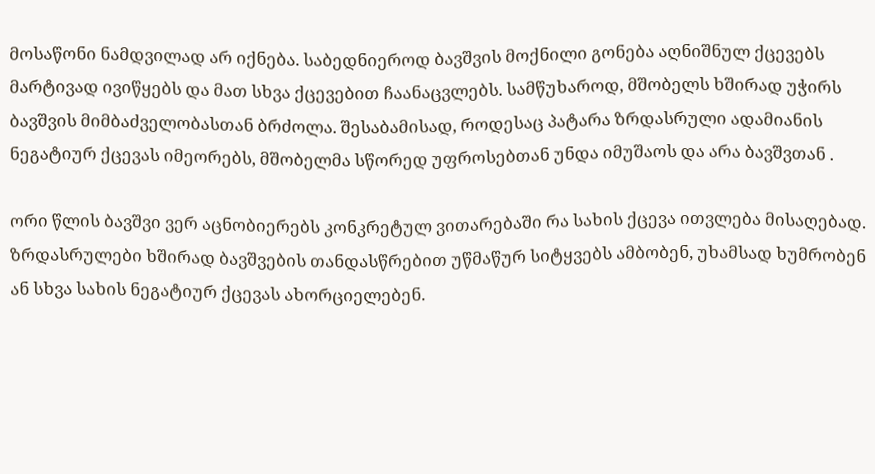მოსაწონი ნამდვილად არ იქნება. საბედნიეროდ ბავშვის მოქნილი გონება აღნიშნულ ქცევებს მარტივად ივიწყებს და მათ სხვა ქცევებით ჩაანაცვლებს. სამწუხაროდ, მშობელს ხშირად უჭირს ბავშვის მიმბაძველობასთან ბრძოლა. შესაბამისად, როდესაც პატარა ზრდასრული ადამიანის ნეგატიურ ქცევას იმეორებს, მშობელმა სწორედ უფროსებთან უნდა იმუშაოს და არა ბავშვთან .

ორი წლის ბავშვი ვერ აცნობიერებს კონკრეტულ ვითარებაში რა სახის ქცევა ითვლება მისაღებად. ზრდასრულები ხშირად ბავშვების თანდასწრებით უწმაწურ სიტყვებს ამბობენ, უხამსად ხუმრობენ ან სხვა სახის ნეგატიურ ქცევას ახორციელებენ.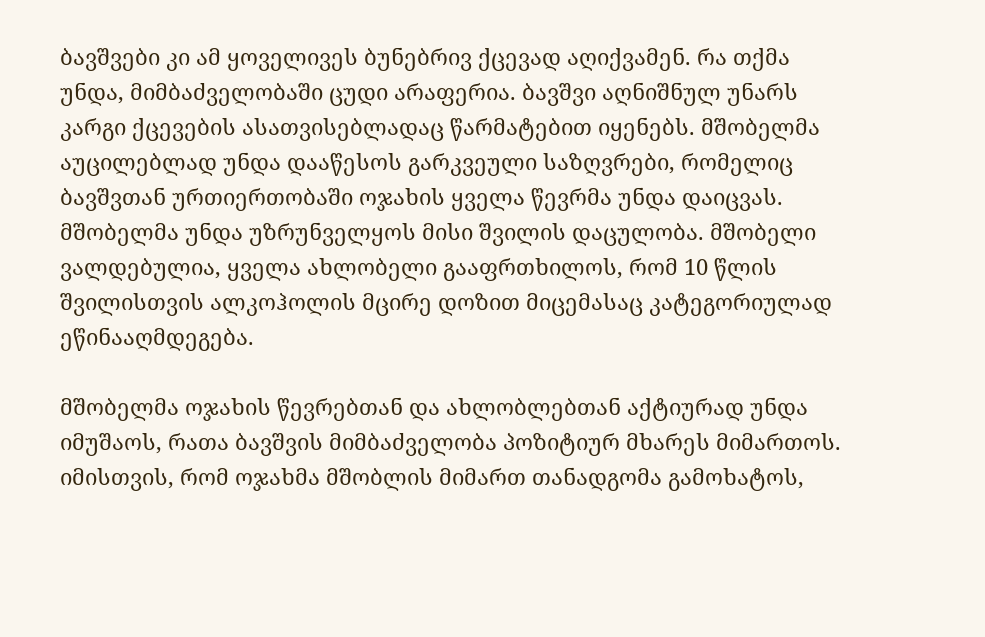ბავშვები კი ამ ყოველივეს ბუნებრივ ქცევად აღიქვამენ. რა თქმა უნდა, მიმბაძველობაში ცუდი არაფერია. ბავშვი აღნიშნულ უნარს კარგი ქცევების ასათვისებლადაც წარმატებით იყენებს. მშობელმა აუცილებლად უნდა დააწესოს გარკვეული საზღვრები, რომელიც ბავშვთან ურთიერთობაში ოჯახის ყველა წევრმა უნდა დაიცვას. მშობელმა უნდა უზრუნველყოს მისი შვილის დაცულობა. მშობელი ვალდებულია, ყველა ახლობელი გააფრთხილოს, რომ 10 წლის შვილისთვის ალკოჰოლის მცირე დოზით მიცემასაც კატეგორიულად ეწინააღმდეგება.

მშობელმა ოჯახის წევრებთან და ახლობლებთან აქტიურად უნდა იმუშაოს, რათა ბავშვის მიმბაძველობა პოზიტიურ მხარეს მიმართოს. იმისთვის, რომ ოჯახმა მშობლის მიმართ თანადგომა გამოხატოს,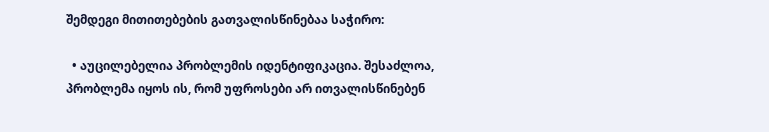შემდეგი მითითებების გათვალისწინებაა საჭირო:

  • აუცილებელია პრობლემის იდენტიფიკაცია. შესაძლოა, პრობლემა იყოს ის, რომ უფროსები არ ითვალისწინებენ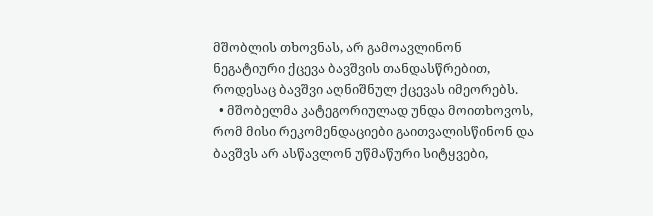მშობლის თხოვნას, არ გამოავლინონ ნეგატიური ქცევა ბავშვის თანდასწრებით, როდესაც ბავშვი აღნიშნულ ქცევას იმეორებს.
  • მშობელმა კატეგორიულად უნდა მოითხოვოს, რომ მისი რეკომენდაციები გაითვალისწინონ და ბავშვს არ ასწავლონ უწმაწური სიტყვები,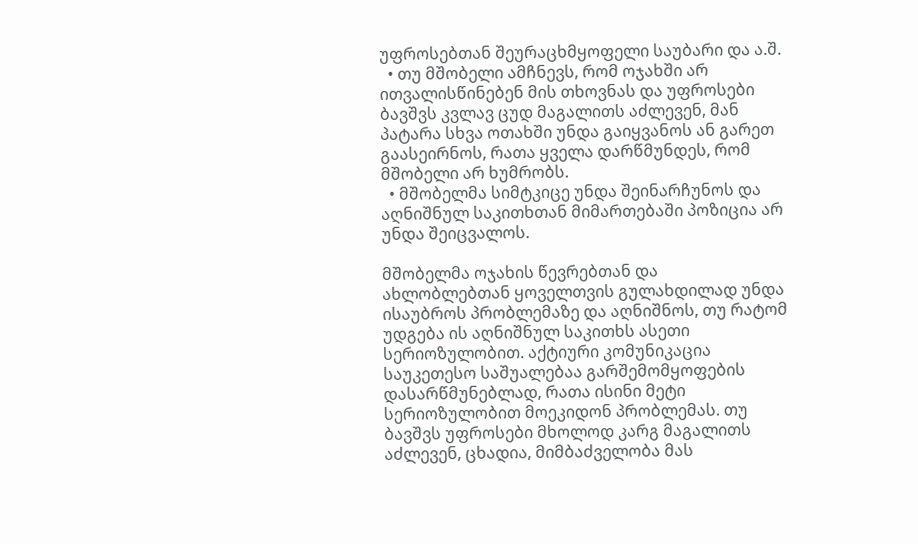უფროსებთან შეურაცხმყოფელი საუბარი და ა.შ.
  • თუ მშობელი ამჩნევს, რომ ოჯახში არ ითვალისწინებენ მის თხოვნას და უფროსები ბავშვს კვლავ ცუდ მაგალითს აძლევენ, მან პატარა სხვა ოთახში უნდა გაიყვანოს ან გარეთ გაასეირნოს, რათა ყველა დარწმუნდეს, რომ მშობელი არ ხუმრობს.
  • მშობელმა სიმტკიცე უნდა შეინარჩუნოს და აღნიშნულ საკითხთან მიმართებაში პოზიცია არ უნდა შეიცვალოს.

მშობელმა ოჯახის წევრებთან და ახლობლებთან ყოველთვის გულახდილად უნდა ისაუბროს პრობლემაზე და აღნიშნოს, თუ რატომ უდგება ის აღნიშნულ საკითხს ასეთი სერიოზულობით. აქტიური კომუნიკაცია საუკეთესო საშუალებაა გარშემომყოფების დასარწმუნებლად, რათა ისინი მეტი სერიოზულობით მოეკიდონ პრობლემას. თუ ბავშვს უფროსები მხოლოდ კარგ მაგალითს აძლევენ, ცხადია, მიმბაძველობა მას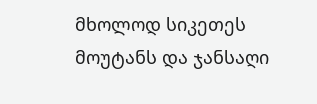მხოლოდ სიკეთეს მოუტანს და ჯანსაღი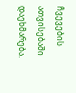ჩვევების ათვისებაში დაეხმარება.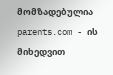მომზადებულია parents.com - ის მიხედვით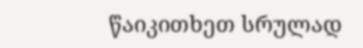წაიკითხეთ სრულად